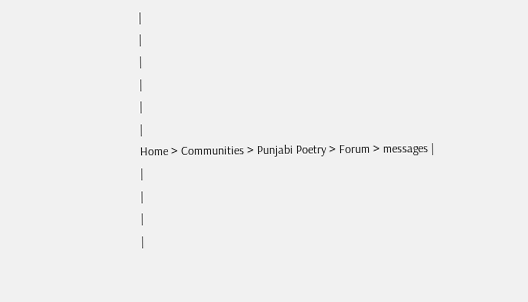|
|
|
|
|
|
Home > Communities > Punjabi Poetry > Forum > messages |
|
|
|
|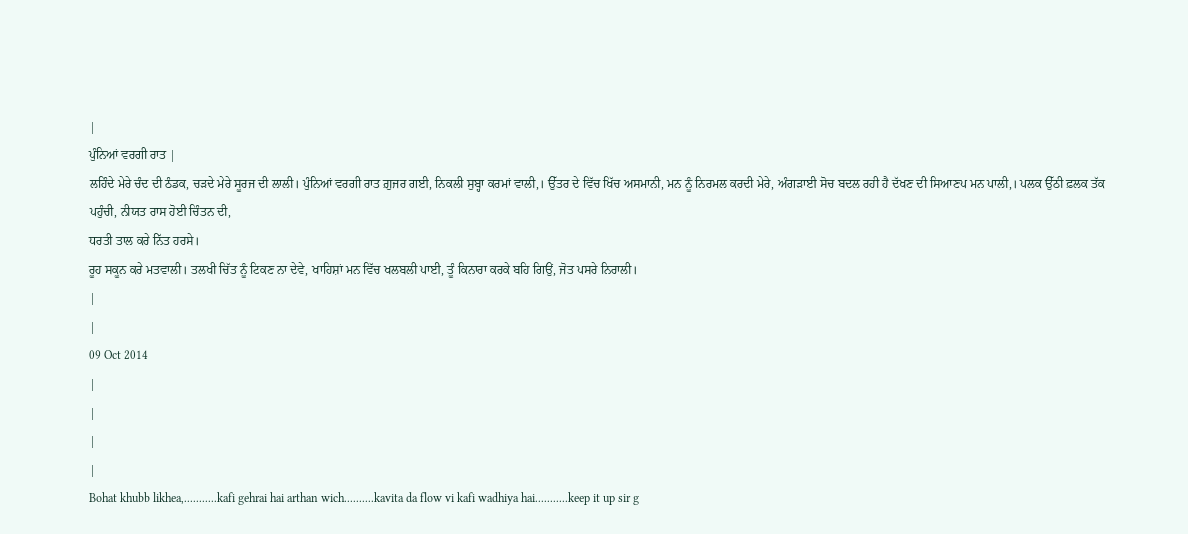|
ਪੁੰਨਿਆਂ ਵਰਗੀ ਰਾਤ |
ਲਹਿੰਦੇ ਮੇਰੇ ਚੰਦ ਦੀ ਠੰਡਕ, ਚੜਦੇ ਮੇਰੇ ਸੂਰਜ ਦੀ ਲਾਲੀ। ਪੁੰਨਿਆਂ ਵਰਗੀ ਰਾਤ ਗ਼ੁਜਰ ਗਈ, ਨਿਕਲੀ ਸੁਬ੍ਹਾ ਕਰਮਾਂ ਵਾਲੀ,। ਉੱਤਰ ਦੇ ਵਿੱਚ ਖਿੱਚ ਅਸਮਾਨੀ, ਮਨ ਨੂੰ ਨਿਰਮਲ ਕਰਦੀ ਮੇਰੇ, ਅੰਗੜਾਈ ਸੋਚ ਬਦਲ ਰਹੀ ਹੈ ਦੱਖਣ ਦੀ ਸਿਆਣਪ ਮਨ ਪਾਲੀ,। ਪਲਕ ਉੱਠੀ ਫ਼ਲਕ ਤੱਕ ਪਹੁੰਚੀ, ਨੀਯਤ ਰਾਸ ਹੋਈ ਚਿੰਤਨ ਦੀ,
ਧਰਤੀ ਤਾਲ ਕਰੇ ਨਿੱਤ ਹਰਸੇ।
ਰੂਹ ਸਕੂਨ ਕਰੇ ਮਤਵਾਲੀ। ਤਲਖੀ ਚਿੱਤ ਨੂੰ ਟਿਕਣ ਨਾ ਦੇਵੇ, ਖਾਹਿਸ਼ਾਂ ਮਨ ਵਿੱਚ ਖਲਬਲੀ ਪਾਈ, ਤੂੰ ਕਿਨਾਰਾ ਕਰਕੇ ਬਹਿ ਗਿਉਂ, ਜੋਤ ਪਸਰੇ ਨਿਰਾਲੀ।
|
|
09 Oct 2014
|
|
|
|
Bohat khubb likhea,...........kafi gehrai hai arthan wich..........kavita da flow vi kafi wadhiya hai...........keep it up sir g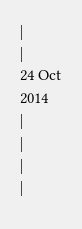|
|
24 Oct 2014
|
|
|
|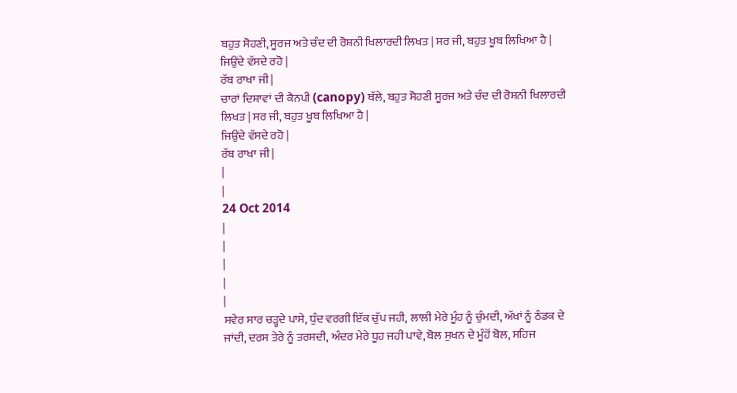ਬਹੁਤ ਸੋਹਣੀ, ਸੂਰਜ ਅਤੇ ਚੰਦ ਦੀ ਰੋਸ਼ਨੀ ਖਿਲਾਰਦੀ ਲਿਖਤ | ਸਰ ਜੀ, ਬਹੁਤ ਖੂਬ ਲਿਖਿਆ ਹੈ |
ਜਿਉਂਦੇ ਵੱਸਦੇ ਰਹੋ |
ਰੱਬ ਰਾਖਾ ਜੀ |
ਚਾਰਾਂ ਦਿਸ਼ਾਵਾਂ ਦੀ ਕੈਨਪੀ (canopy) ਥੱਲੇ, ਬਹੁਤ ਸੋਹਣੀ ਸੂਰਜ ਅਤੇ ਚੰਦ ਦੀ ਰੋਸ਼ਨੀ ਖਿਲਾਰਦੀ ਲਿਖਤ | ਸਰ ਜੀ, ਬਹੁਤ ਖੂਬ ਲਿਖਿਆ ਹੈ |
ਜਿਉਂਦੇ ਵੱਸਦੇ ਰਹੋ |
ਰੱਬ ਰਾਖਾ ਜੀ |
|
|
24 Oct 2014
|
|
|
|
|
ਸਵੇਰ ਸਾਰ ਚੜ੍ਹਦੇ ਪਾਸੇ, ਧੁੰਦ ਵਰਗੀ ਇੱਕ ਚੁੱਪ ਜਹੀ, ਲਾਲੀ ਮੇਰੇ ਮੂੰਹ ਨੂੰ ਚੁੰਮਦੀ, ਅੱਖਾਂ ਨੂੰ ਠੰਡਕ ਦੇ ਜਾਂਦੀ, ਦਰਸ ਤੇਰੇ ਨੂੰ ਤਰਸਦੀ, ਅੰਦਰ ਮੇਰੇ ਧੂਹ ਜਹੀ ਪਾਵੇ, ਬੋਲ ਸੁਖਨ ਦੇ ਮੂੰਹੋਂ ਬੋਲ, ਸਹਿਜ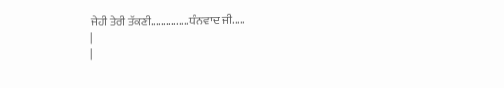ਜੇਹੀ ਤੇਰੀ ਤੱਕਣੀ...............ਧੰਨਵਾਦ ਜੀ.....
|
|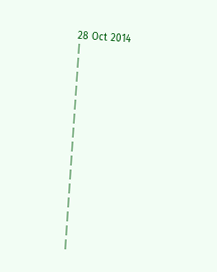28 Oct 2014
|
|
|
|
|
|
|
|
|
|
|
|
|
|
|